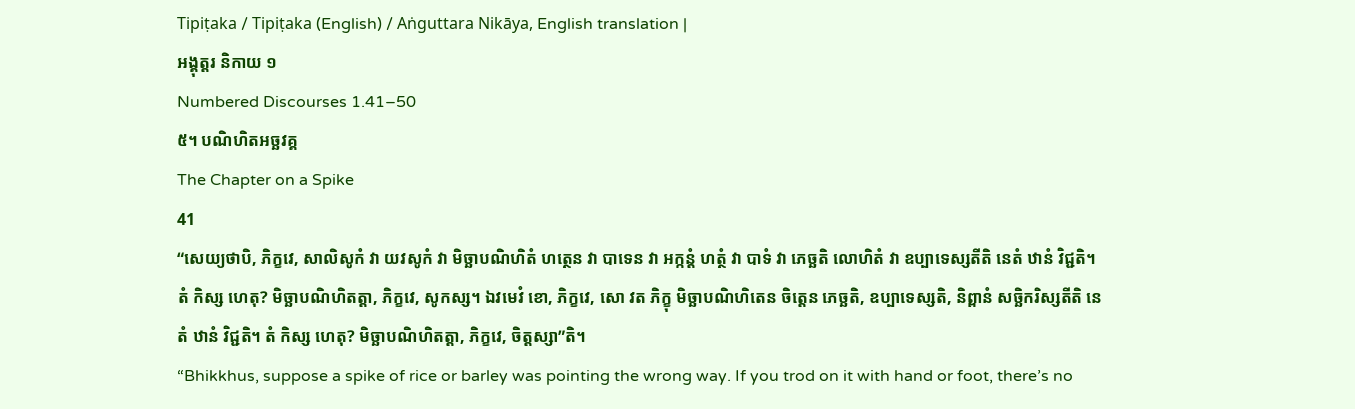Tipiṭaka / Tipiṭaka (English) / Aṅguttara Nikāya, English translation |
អង្គុត្តរ និកាយ ១
Numbered Discourses 1.41–50
៥។ បណិហិតអច្ឆវគ្គ
The Chapter on a Spike
41
“សេយ្យថាបិ, ភិក្ខវេ, សាលិសូកំ វា យវសូកំ វា មិច្ឆាបណិហិតំ ហត្ថេន វា បាទេន វា អក្កន្តំ ហត្ថំ វា បាទំ វា ភេច្ឆតិ លោហិតំ វា ឧប្បាទេស្សតីតិ នេតំ ឋានំ វិជ្ជតិ។ តំ កិស្ស ហេតុ? មិច្ឆាបណិហិតត្តា, ភិក្ខវេ, សូកស្ស។ ឯវមេវំ ខោ, ភិក្ខវេ, សោ វត ភិក្ខុ មិច្ឆាបណិហិតេន ចិត្តេន ភេច្ឆតិ, ឧប្បាទេស្សតិ, និព្ពានំ សច្ឆិករិស្សតីតិ នេតំ ឋានំ វិជ្ជតិ។ តំ កិស្ស ហេតុ? មិច្ឆាបណិហិតត្តា, ភិក្ខវេ, ចិត្តស្សា”តិ។
“Bhikkhus, suppose a spike of rice or barley was pointing the wrong way. If you trod on it with hand or foot, there’s no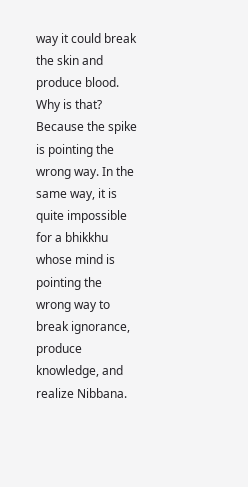way it could break the skin and produce blood. Why is that? Because the spike is pointing the wrong way. In the same way, it is quite impossible for a bhikkhu whose mind is pointing the wrong way to break ignorance, produce knowledge, and realize Nibbana.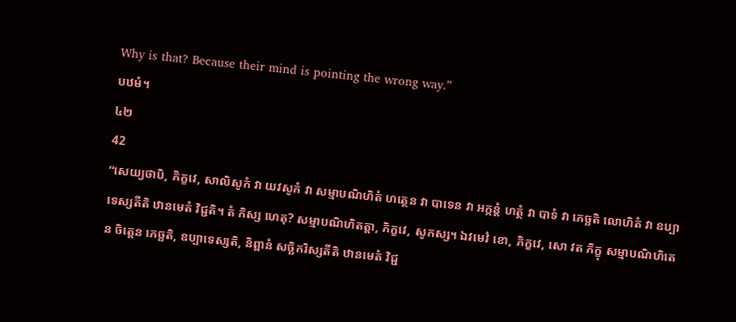Why is that? Because their mind is pointing the wrong way.”
បឋមំ។
៤២
42
“សេយ្យថាបិ, ភិក្ខវេ, សាលិសូកំ វា យវសូកំ វា សម្មាបណិហិតំ ហត្ថេន វា បាទេន វា អក្កន្តំ ហត្ថំ វា បាទំ វា ភេច្ឆតិ លោហិតំ វា ឧប្បាទេស្សតីតិ ឋានមេតំ វិជ្ជតិ។ តំ កិស្ស ហេតុ? សម្មាបណិហិតត្តា, ភិក្ខវេ, សូកស្ស។ ឯវមេវំ ខោ, ភិក្ខវេ, សោ វត ភិក្ខុ សម្មាបណិហិតេន ចិត្តេន ភេច្ឆតិ, ឧប្បាទេស្សតិ, និព្ពានំ សច្ឆិករិស្សតីតិ ឋានមេតំ វិជ្ជ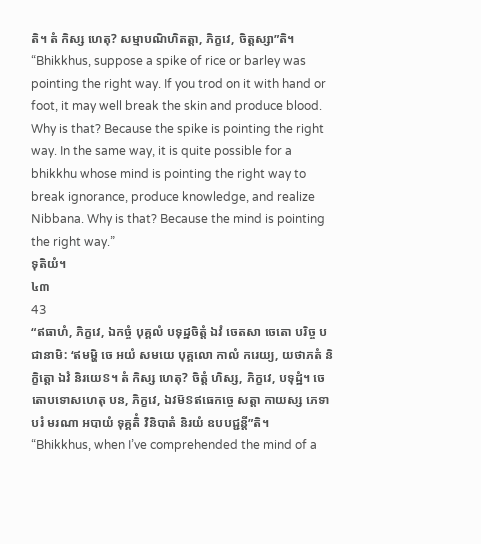តិ។ តំ កិស្ស ហេតុ? សម្មាបណិហិតត្តា, ភិក្ខវេ, ចិត្តស្សា”តិ។
“Bhikkhus, suppose a spike of rice or barley was pointing the right way. If you trod on it with hand or foot, it may well break the skin and produce blood. Why is that? Because the spike is pointing the right way. In the same way, it is quite possible for a bhikkhu whose mind is pointing the right way to break ignorance, produce knowledge, and realize Nibbana. Why is that? Because the mind is pointing the right way.”
ទុតិយំ។
៤៣
43
“ឥធាហំ, ភិក្ខវេ, ឯកច្ចំ បុគ្គលំ បទុដ្ឋចិត្តំ ឯវំ ចេតសា ចេតោ បរិច្ច បជានាមិ: ‘ឥមម្ហិ ចេ អយំ សមយេ បុគ្គលោ កាលំ ករេយ្យ, យថាភតំ និក្ខិត្តោ ឯវំ និរយេៜ។ តំ កិស្ស ហេតុ? ចិត្តំ ហិស្ស, ភិក្ខវេ, បទុដ្ឋំ។ ចេតោបទោសហេតុ បន, ភិក្ខវេ, ឯវម៑ៜឥធេកច្ចេ សត្តា កាយស្ស ភេទា បរំ មរណា អបាយំ ទុគ្គតិំ វិនិបាតំ និរយំ ឧបបជ្ជន្តី”តិ។
“Bhikkhus, when I’ve comprehended the mind of a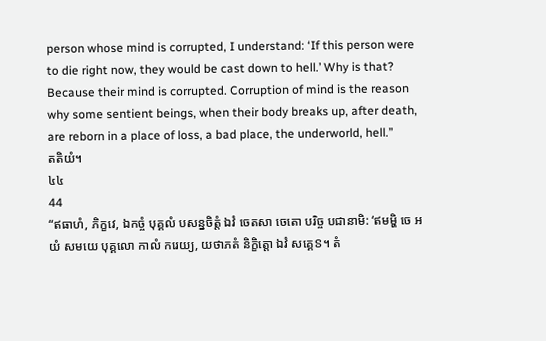person whose mind is corrupted, I understand: ‘If this person were to die right now, they would be cast down to hell.’ Why is that? Because their mind is corrupted. Corruption of mind is the reason why some sentient beings, when their body breaks up, after death, are reborn in a place of loss, a bad place, the underworld, hell.”
តតិយំ។
៤៤
44
“ឥធាហំ, ភិក្ខវេ, ឯកច្ចំ បុគ្គលំ បសន្នចិត្តំ ឯវំ ចេតសា ចេតោ បរិច្ច បជានាមិ: ‘ឥមម្ហិ ចេ អយំ សមយេ បុគ្គលោ កាលំ ករេយ្យ, យថាភតំ និក្ខិត្តោ ឯវំ សគ្គេៜ។ តំ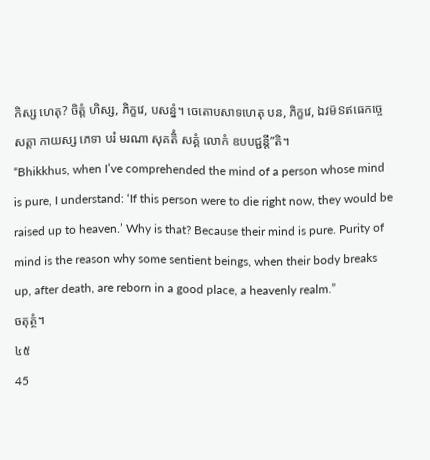កិស្ស ហេតុ? ចិត្តំ ហិស្ស, ភិក្ខវេ, បសន្នំ។ ចេតោបសាទហេតុ បន, ភិក្ខវេ, ឯវម៑ៜឥធេកច្ចេ សត្តា កាយស្ស ភេទា បរំ មរណា សុគតិំ សគ្គំ លោកំ ឧបបជ្ជន្តី”តិ។
“Bhikkhus, when I’ve comprehended the mind of a person whose mind is pure, I understand: ‘If this person were to die right now, they would be raised up to heaven.’ Why is that? Because their mind is pure. Purity of mind is the reason why some sentient beings, when their body breaks up, after death, are reborn in a good place, a heavenly realm.”
ចតុត្ថំ។
៤៥
45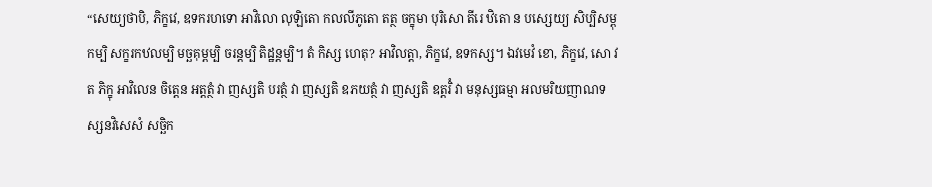“សេយ្យថាបិ, ភិក្ខវេ, ឧទករហទោ អាវិលោ លុឡិតោ កលលីភូតោ តត្ថ ចក្ខុមា បុរិសោ តីរេ ឋិតោ ន បស្សេយ្យ សិប្បិសម្ពុកម្បិ សក្ខរកឋលម្បិ មច្ឆគុម្ពម្បិ ចរន្តម្បិ តិដ្ឋន្តម្បិ។ តំ កិស្ស ហេតុ? អាវិលត្តា, ភិក្ខវេ, ឧទកស្ស។ ឯវមេវំ ខោ, ភិក្ខវេ, សោ វត ភិក្ខុ អាវិលេន ចិត្តេន អត្តត្ថំ វា ញស្សតិ បរត្ថំ វា ញស្សតិ ឧភយត្ថំ វា ញស្សតិ ឧត្តរិំ វា មនុស្សធម្មា អលមរិយញាណទស្សនវិសេសំ សច្ឆិក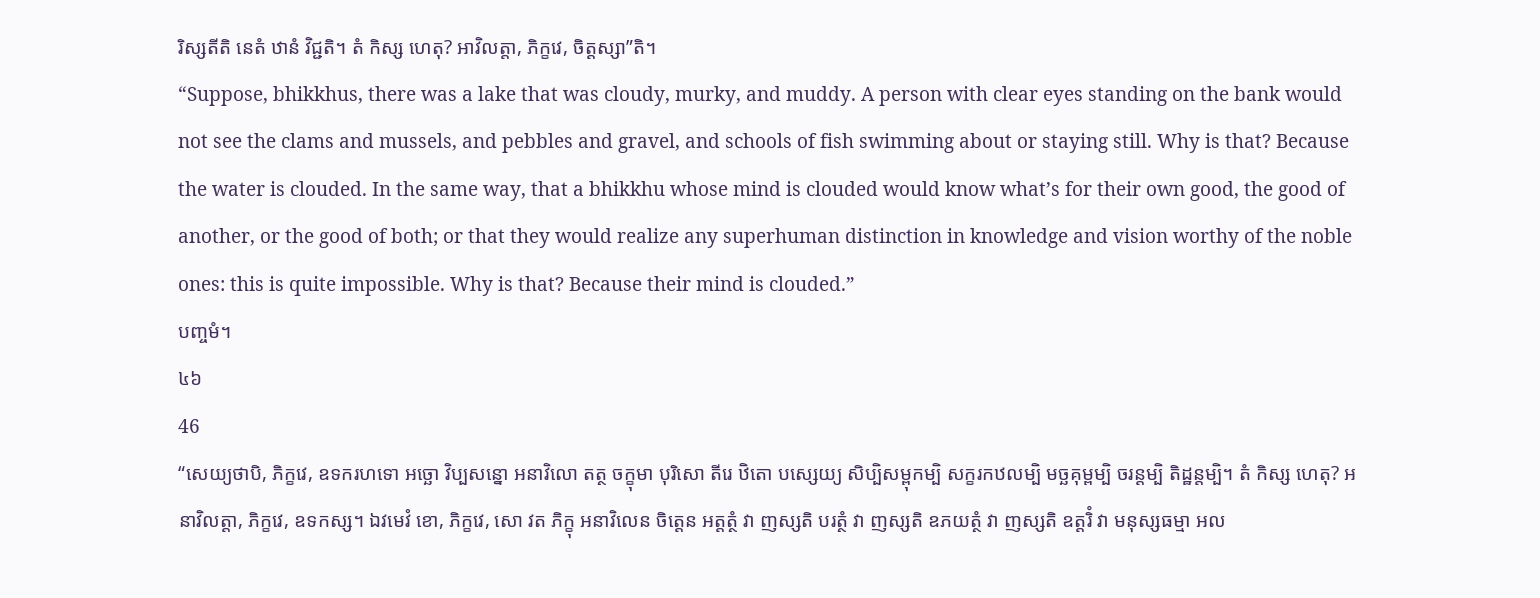រិស្សតីតិ នេតំ ឋានំ វិជ្ជតិ។ តំ កិស្ស ហេតុ? អាវិលត្តា, ភិក្ខវេ, ចិត្តស្សា”តិ។
“Suppose, bhikkhus, there was a lake that was cloudy, murky, and muddy. A person with clear eyes standing on the bank would not see the clams and mussels, and pebbles and gravel, and schools of fish swimming about or staying still. Why is that? Because the water is clouded. In the same way, that a bhikkhu whose mind is clouded would know what’s for their own good, the good of another, or the good of both; or that they would realize any superhuman distinction in knowledge and vision worthy of the noble ones: this is quite impossible. Why is that? Because their mind is clouded.”
បញ្ចមំ។
៤៦
46
“សេយ្យថាបិ, ភិក្ខវេ, ឧទករហទោ អច្ឆោ វិប្បសន្នោ អនាវិលោ តត្ថ ចក្ខុមា បុរិសោ តីរេ ឋិតោ បស្សេយ្យ សិប្បិសម្ពុកម្បិ សក្ខរកឋលម្បិ មច្ឆគុម្ពម្បិ ចរន្តម្បិ តិដ្ឋន្តម្បិ។ តំ កិស្ស ហេតុ? អនាវិលត្តា, ភិក្ខវេ, ឧទកស្ស។ ឯវមេវំ ខោ, ភិក្ខវេ, សោ វត ភិក្ខុ អនាវិលេន ចិត្តេន អត្តត្ថំ វា ញស្សតិ បរត្ថំ វា ញស្សតិ ឧភយត្ថំ វា ញស្សតិ ឧត្តរិំ វា មនុស្សធម្មា អល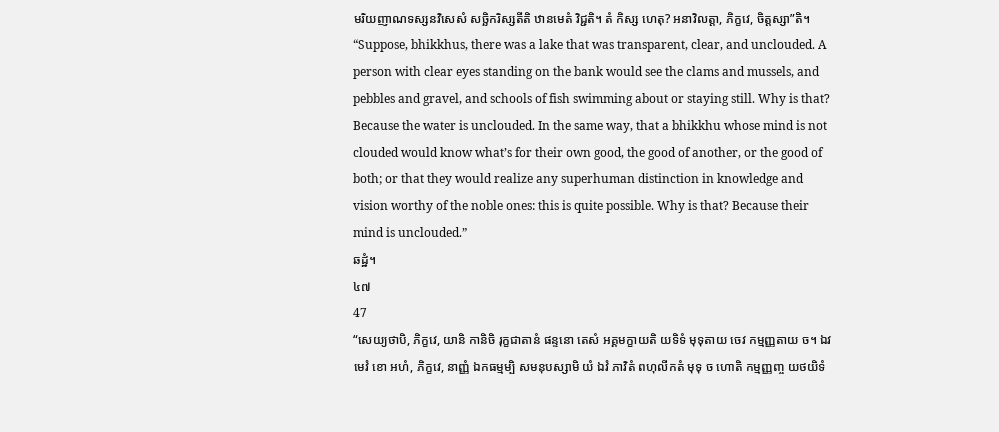មរិយញាណទស្សនវិសេសំ សច្ឆិករិស្សតីតិ ឋានមេតំ វិជ្ជតិ។ តំ កិស្ស ហេតុ? អនាវិលត្តា, ភិក្ខវេ, ចិត្តស្សា”តិ។
“Suppose, bhikkhus, there was a lake that was transparent, clear, and unclouded. A person with clear eyes standing on the bank would see the clams and mussels, and pebbles and gravel, and schools of fish swimming about or staying still. Why is that? Because the water is unclouded. In the same way, that a bhikkhu whose mind is not clouded would know what’s for their own good, the good of another, or the good of both; or that they would realize any superhuman distinction in knowledge and vision worthy of the noble ones: this is quite possible. Why is that? Because their mind is unclouded.”
ឆដ្ឋំ។
៤៧
47
“សេយ្យថាបិ, ភិក្ខវេ, យានិ កានិចិ រុក្ខជាតានំ ផន្ទនោ តេសំ អគ្គមក្ខាយតិ យទិទំ មុទុតាយ ចេវ កម្មញ្ញតាយ ច។ ឯវមេវំ ខោ អហំ, ភិក្ខវេ, នាញ្ញំ ឯកធម្មម្បិ សមនុបស្សាមិ យំ ឯវំ ភាវិតំ ពហុលីកតំ មុទុ ច ហោតិ កម្មញ្ញញ្ច យថយិទំ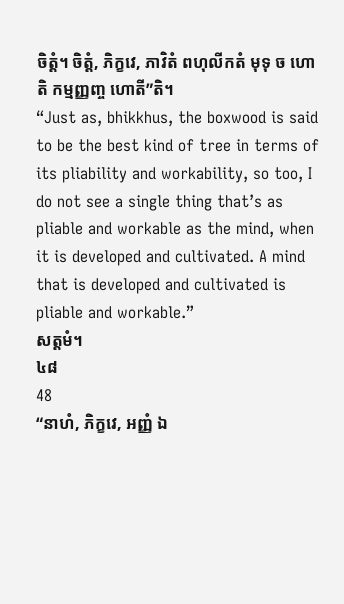ចិត្តំ។ ចិត្តំ, ភិក្ខវេ, ភាវិតំ ពហុលីកតំ មុទុ ច ហោតិ កម្មញ្ញញ្ច ហោតី”តិ។
“Just as, bhikkhus, the boxwood is said to be the best kind of tree in terms of its pliability and workability, so too, I do not see a single thing that’s as pliable and workable as the mind, when it is developed and cultivated. A mind that is developed and cultivated is pliable and workable.”
សត្តមំ។
៤៨
48
“នាហំ, ភិក្ខវេ, អញ្ញំ ឯ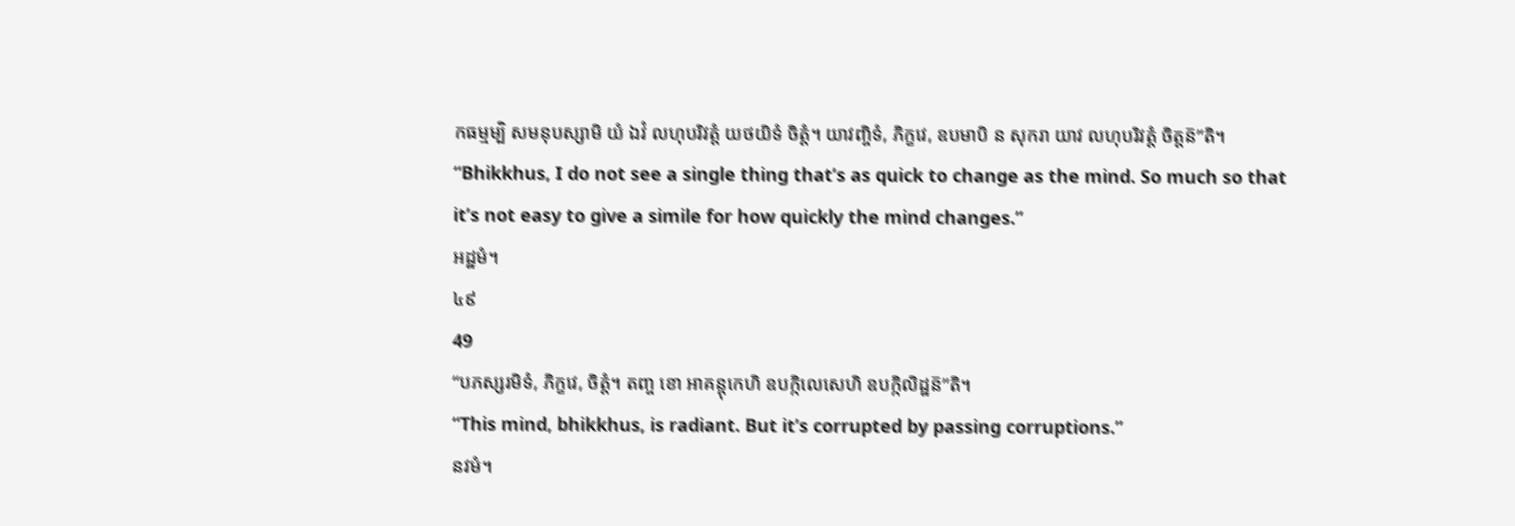កធម្មម្បិ សមនុបស្សាមិ យំ ឯវំ លហុបរិវត្តំ យថយិទំ ចិត្តំ។ យាវញ្ចិទំ, ភិក្ខវេ, ឧបមាបិ ន សុករា យាវ លហុបរិវត្តំ ចិត្តន៑”តិ។
“Bhikkhus, I do not see a single thing that’s as quick to change as the mind. So much so that it’s not easy to give a simile for how quickly the mind changes.”
អដ្ឋមំ។
៤៩
49
“បភស្សរមិទំ, ភិក្ខវេ, ចិត្តំ។ តញ្ច ខោ អាគន្តុកេហិ ឧបក្កិលេសេហិ ឧបក្កិលិដ្ឋន៑”តិ។
“This mind, bhikkhus, is radiant. But it’s corrupted by passing corruptions.”
នវមំ។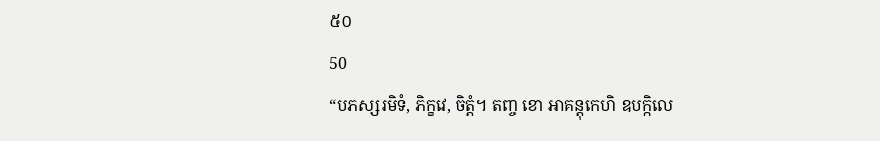៥០
50
“បភស្សរមិទំ, ភិក្ខវេ, ចិត្តំ។ តញ្ច ខោ អាគន្តុកេហិ ឧបក្កិលេ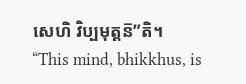សេហិ វិប្បមុត្តន៑”តិ។
“This mind, bhikkhus, is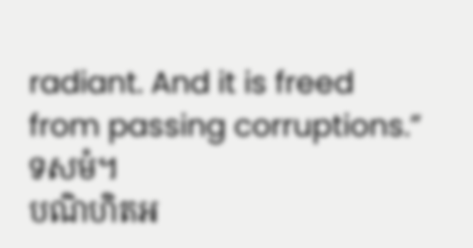radiant. And it is freed from passing corruptions.”
ទសមំ។
បណិហិតអ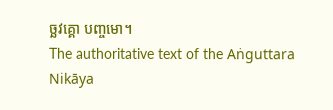ច្ឆវគ្គោ បញ្ចមោ។
The authoritative text of the Aṅguttara Nikāya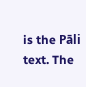is the Pāli text. The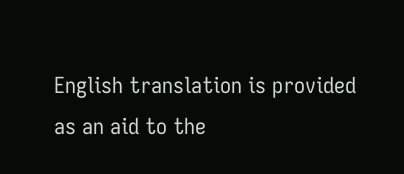English translation is provided as an aid to the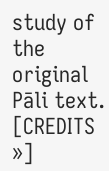study of the original Pāli text. [CREDITS »]